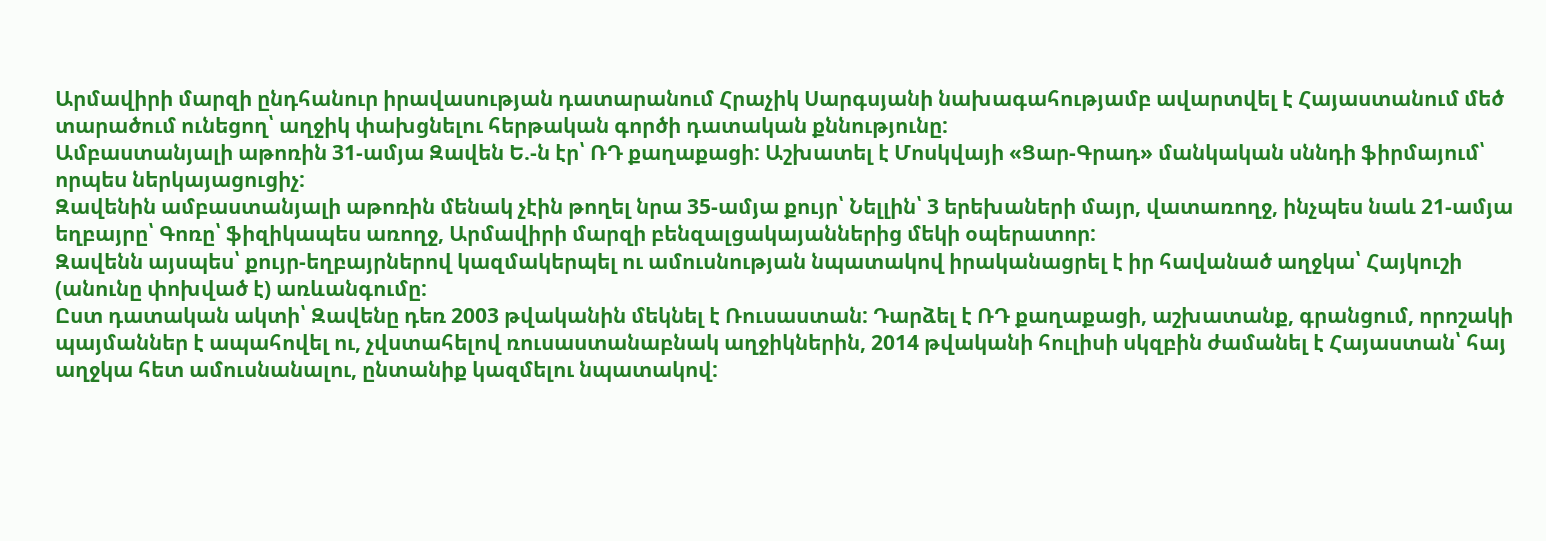Արմավիրի մարզի ընդհանուր իրավասության դատարանում Հրաչիկ Սարգսյանի նախագահությամբ ավարտվել է Հայաստանում մեծ տարածում ունեցող՝ աղջիկ փախցնելու հերթական գործի դատական քննությունը:
Ամբաստանյալի աթոռին 31-ամյա Զավեն Ե.-ն էր՝ ՌԴ քաղաքացի: Աշխատել է Մոսկվայի «Ցար-Գրադ» մանկական սննդի ֆիրմայում՝ որպես ներկայացուցիչ:
Զավենին ամբաստանյալի աթոռին մենակ չէին թողել նրա 35-ամյա քույր՝ Նելլին՝ 3 երեխաների մայր, վատառողջ, ինչպես նաև 21-ամյա եղբայրը՝ Գոռը՝ ֆիզիկապես առողջ, Արմավիրի մարզի բենզալցակայաններից մեկի օպերատոր:
Զավենն այսպես՝ քույր-եղբայրներով կազմակերպել ու ամուսնության նպատակով իրականացրել է իր հավանած աղջկա՝ Հայկուշի (անունը փոխված է) առևանգումը:
Ըստ դատական ակտի՝ Զավենը դեռ 2003 թվականին մեկնել է Ռուսաստան: Դարձել է ՌԴ քաղաքացի, աշխատանք, գրանցում, որոշակի պայմաններ է ապահովել ու, չվստահելով ռուսաստանաբնակ աղջիկներին, 2014 թվականի հուլիսի սկզբին ժամանել է Հայաստան՝ հայ աղջկա հետ ամուսնանալու, ընտանիք կազմելու նպատակով: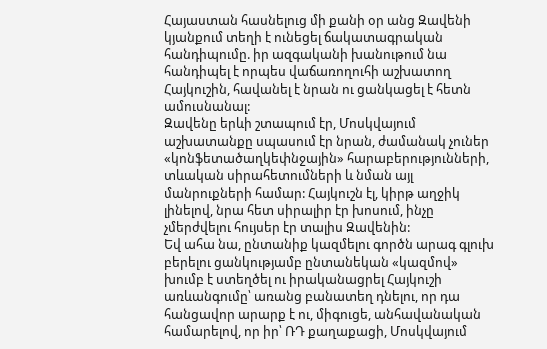Հայաստան հասնելուց մի քանի օր անց Զավենի կյանքում տեղի է ունեցել ճակատագրական հանդիպումը. իր ազգականի խանութում նա հանդիպել է որպես վաճառողուհի աշխատող Հայկուշին, հավանել է նրան ու ցանկացել է հետն ամուսնանալ:
Զավենը երևի շտապում էր, Մոսկվայում աշխատանքը սպասում էր նրան, ժամանակ չուներ «կոնֆետածաղկեփնջային» հարաբերությունների, տևական սիրահետումների և նման այլ մանրուքների համար: Հայկուշն էլ, կիրթ աղջիկ լինելով, նրա հետ սիրալիր էր խոսում, ինչը չմերժվելու հույսեր էր տալիս Զավենին:
Եվ ահա նա, ընտանիք կազմելու գործն արագ գլուխ բերելու ցանկությամբ ընտանեկան «կազմով» խումբ է ստեղծել ու իրականացրել Հայկուշի առևանգումը՝ առանց բանատեղ դնելու, որ դա հանցավոր արարք է ու, միգուցե, անհավանական համարելով, որ իր՝ ՌԴ քաղաքացի, Մոսկվայում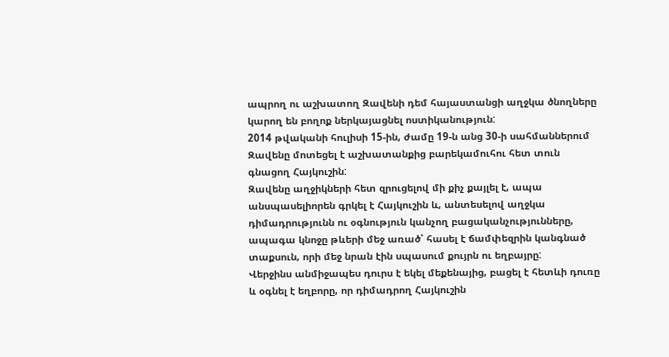ապրող ու աշխատող Զավենի դեմ հայաստանցի աղջկա ծնողները կարող են բողոք ներկայացնել ոստիկանություն:
2014 թվականի հուլիսի 15-ին, ժամը 19-ն անց 30-ի սահմաններում Զավենը մոտեցել է աշխատանքից բարեկամուհու հետ տուն գնացող Հայկուշին:
Զավենը աղջիկների հետ զրուցելով մի քիչ քայլել է, ապա անսպասելիորեն գրկել է Հայկուշին և, անտեսելով աղջկա դիմադրությունն ու օգնություն կանչող բացականչությունները, ապագա կնոջը թևերի մեջ առած՝ հասել է ճամփեզրին կանգնած տաքսուն, որի մեջ նրան էին սպասում քույրն ու եղբայրը:
Վերջինս անմիջապես դուրս է եկել մեքենայից, բացել է հետևի դուռը և օգնել է եղբորը, որ դիմադրող Հայկուշին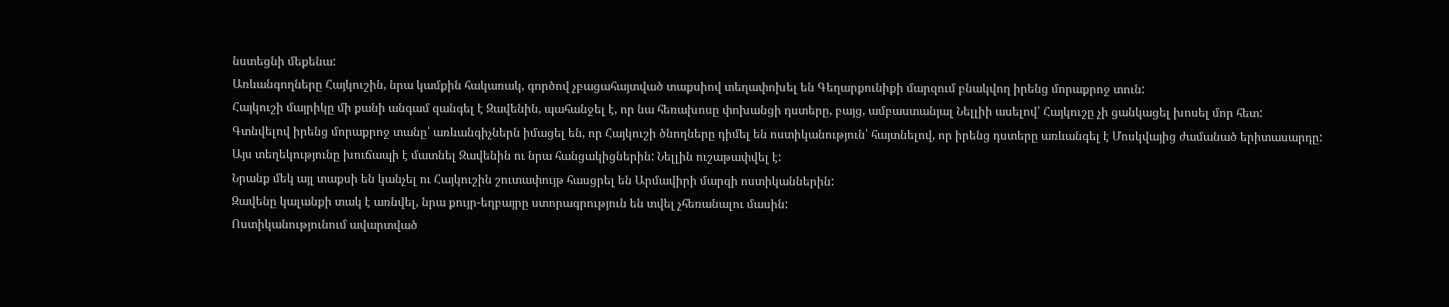նստեցնի մեքենա:
Առևանգողները Հայկուշին, նրա կամքին հակառակ, գործով չբացահայտված տաքսիով տեղափոխել են Գեղարքունիքի մարզում բնակվող իրենց մորաքրոջ տուն:
Հայկուշի մայրիկը մի քանի անգամ զանգել է Զավենին, պահանջել է, որ նա հեռախոսը փոխանցի դստերը, բայց, ամբաստանյալ Նելլիի ասելով՝ Հայկուշը չի ցանկացել խոսել մոր հետ:
Գտնվելով իրենց մորաքրոջ տանը՝ առևանգիչներն իմացել են, որ Հայկուշի ծնողները դիմել են ոստիկանություն՝ հայտնելով, որ իրենց դստերը առևանգել է Մոսկվայից ժամանած երիտասարդը:
Այս տեղեկությունը խուճապի է մատնել Զավենին ու նրա հանցակիցներին: Նելլին ուշաթափվել է:
Նրանք մեկ այլ տաքսի են կանչել ու Հայկուշին շուտափույթ հասցրել են Արմավիրի մարզի ոստիկաններին:
Զավենը կալանքի տակ է առնվել, նրա քույր-եղբայրը ստորագրություն են տվել չհեռանալու մասին:
Ոստիկանությունում ավարտված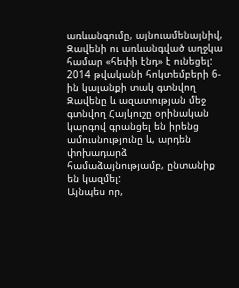առևանգումը, այնուամենայնիվ, Զավենի ու առևանգված աղջկա համար «հեփի էնդ» է ունեցել:
2014 թվականի հոկտեմբերի 6-ին կալանքի տակ գտնվող Զավենը և ազատության մեջ գտնվող Հայկուշը օրինական կարգով գրանցել են իրենց ամուսնությունը և, արդեն փոխադարձ համաձայնությամբ, ընտանիք են կազմել:
Այնպես որ,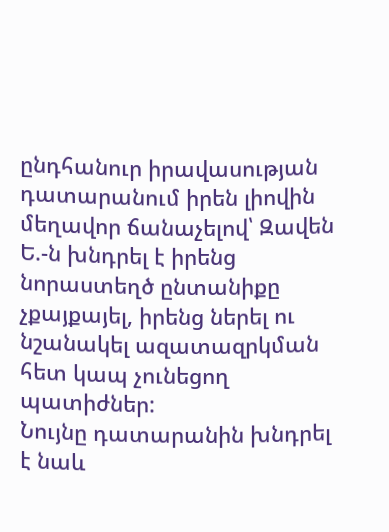ընդհանուր իրավասության դատարանում իրեն լիովին մեղավոր ճանաչելով՝ Զավեն Ե.-ն խնդրել է իրենց նորաստեղծ ընտանիքը չքայքայել, իրենց ներել ու նշանակել ազատազրկման հետ կապ չունեցող պատիժներ:
Նույնը դատարանին խնդրել է նաև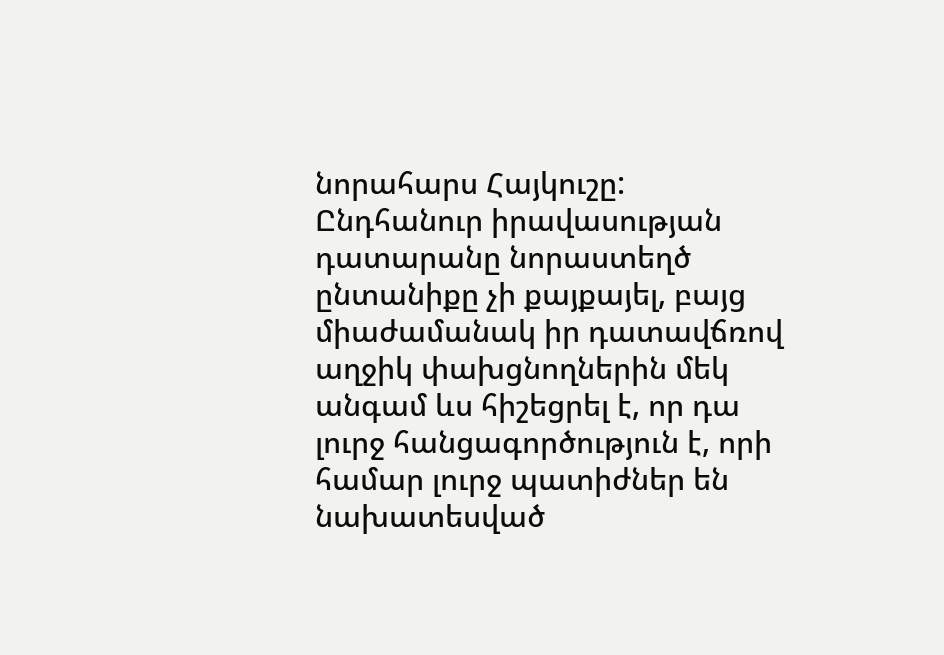նորահարս Հայկուշը:
Ընդհանուր իրավասության դատարանը նորաստեղծ ընտանիքը չի քայքայել, բայց միաժամանակ իր դատավճռով աղջիկ փախցնողներին մեկ անգամ ևս հիշեցրել է, որ դա լուրջ հանցագործություն է, որի համար լուրջ պատիժներ են նախատեսված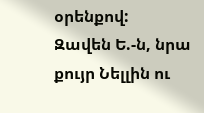օրենքով:
Զավեն Ե.-ն, նրա քույր Նելլին ու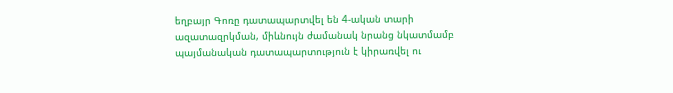եղբայր Գոռը դատապարտվել են 4-ական տարի ազատազրկման, միևնույն ժամանակ նրանց նկատմամբ պայմանական դատապարտություն է կիրառվել ու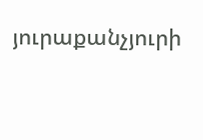յուրաքանչյուրի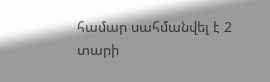համար սահմանվել է 2 տարի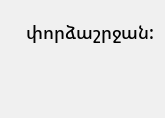փորձաշրջան: